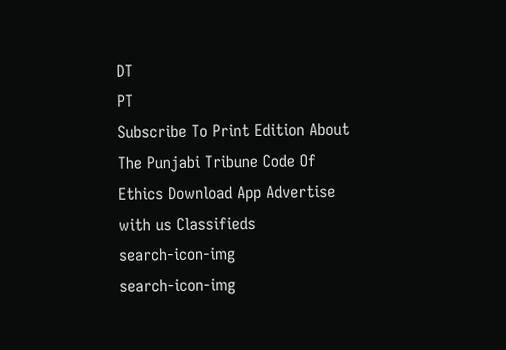DT
PT
Subscribe To Print Edition About The Punjabi Tribune Code Of Ethics Download App Advertise with us Classifieds
search-icon-img
search-icon-img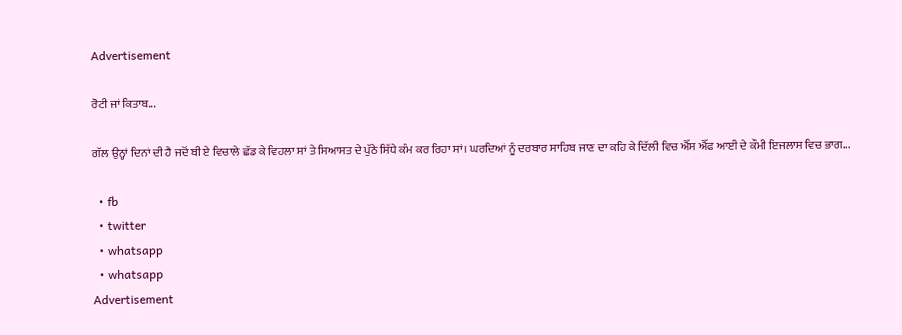Advertisement

ਰੋਟੀ ਜਾਂ ਕਿਤਾਬ...

ਗੱਲ ਉਨ੍ਹਾਂ ਦਿਨਾਂ ਦੀ ਹੈ ਜਦੋਂ ਬੀ ਏ ਵਿਚਾਲੇ ਛੱਡ ਕੇ ਵਿਹਲਾ ਸਾਂ ਤੇ ਸਿਆਸਤ ਦੇ ਪੁੱਠੇ ਸਿੱਧੇ ਕੰਮ ਕਰ ਰਿਹਾ ਸਾਂ। ਘਰਦਿਆਂ ਨੂੰ ਦਰਬਾਰ ਸਾਹਿਬ ਜਾਣ ਦਾ ਕਹਿ ਕੇ ਦਿੱਲੀ ਵਿਚ ਐੱਸ ਐੱਫ ਆਈ ਦੇ ਕੌਮੀ ਇਜਲਾਸ ਵਿਚ ਭਾਗ...

  • fb
  • twitter
  • whatsapp
  • whatsapp
Advertisement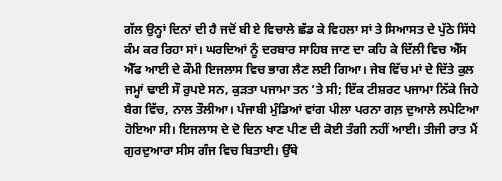ਗੱਲ ਉਨ੍ਹਾਂ ਦਿਨਾਂ ਦੀ ਹੈ ਜਦੋਂ ਬੀ ਏ ਵਿਚਾਲੇ ਛੱਡ ਕੇ ਵਿਹਲਾ ਸਾਂ ਤੇ ਸਿਆਸਤ ਦੇ ਪੁੱਠੇ ਸਿੱਧੇ ਕੰਮ ਕਰ ਰਿਹਾ ਸਾਂ। ਘਰਦਿਆਂ ਨੂੰ ਦਰਬਾਰ ਸਾਹਿਬ ਜਾਣ ਦਾ ਕਹਿ ਕੇ ਦਿੱਲੀ ਵਿਚ ਐੱਸ ਐੱਫ ਆਈ ਦੇ ਕੌਮੀ ਇਜਲਾਸ ਵਿਚ ਭਾਗ ਲੈਣ ਲਈ ਗਿਆ। ਜੇਬ ਵਿੱਚ ਮਾਂ ਦੇ ਦਿੱਤੇ ਕੁਲ ਜਮ੍ਹਾਂ ਢਾਈ ਸੌ ਰੁਪਏ ਸਨ, ਕੁੜਤਾ ਪਜਾਮਾ ਤਨ ’ਤੇ ਸੀ; ਇੱਕ ਟੀਸ਼ਰਟ ਪਜਾਮਾ ਨਿੱਕੇ ਜਿਹੇ ਬੈਗ ਵਿੱਚ, ਨਾਲ ਤੌਲੀਆ। ਪੰਜਾਬੀ ਮੁੰਡਿਆਂ ਵਾਂਗ ਪੀਲਾ ਪਰਨਾ ਗਲ਼ ਦੁਆਲੇ ਲਪੇਟਿਆ ਹੋਇਆ ਸੀ। ਇਜਲਾਸ ਦੇ ਦੋ ਦਿਨ ਖਾਣ ਪੀਣ ਦੀ ਕੋਈ ਤੰਗੀ ਨਹੀਂ ਆਈ। ਤੀਜੀ ਰਾਤ ਮੈਂ ਗੁਰਦੁਆਰਾ ਸੀਸ ਗੰਜ ਵਿਚ ਬਿਤਾਈ। ਉੱਥੇ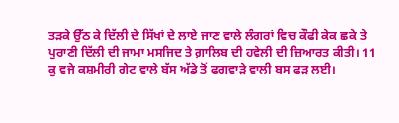ਤੜਕੇ ਉੱਠ ਕੇ ਦਿੱਲੀ ਦੇ ਸਿੱਖਾਂ ਦੇ ਲਾਏ ਜਾਣ ਵਾਲੇ ਲੰਗਰਾਂ ਵਿਚ ਕੌਫੀ ਕੇਕ ਛਕੇ ਤੇ ਪੁਰਾਣੀ ਦਿੱਲੀ ਦੀ ਜਾਮਾ ਮਸਜਿਦ ਤੇ ਗ਼ਾਲਿਬ ਦੀ ਹਵੇਲੀ ਦੀ ਜ਼ਿਆਰਤ ਕੀਤੀ। 11 ਕੁ ਵਜੇ ਕਸ਼ਮੀਰੀ ਗੇਟ ਵਾਲੇ ਬੱਸ ਅੱਡੇ ਤੋਂ ਫਗਵਾੜੇ ਵਾਲੀ ਬਸ ਫੜ ਲਈ।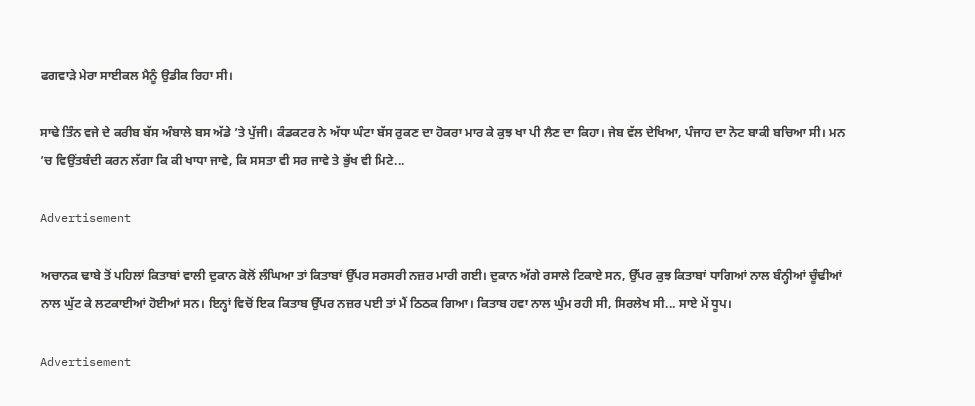ਫਗਵਾੜੇ ਮੇਰਾ ਸਾਈਕਲ ਮੈਨੂੰ ਉਡੀਕ ਰਿਹਾ ਸੀ।

ਸਾਢੇ ਤਿੰਨ ਵਜੇ ਦੇ ਕਰੀਬ ਬੱਸ ਅੰਬਾਲੇ ਬਸ ਅੱਡੇ ’ਤੇ ਪੁੱਜੀ। ਕੰਡਕਟਰ ਨੇ ਅੱਧਾ ਘੰਟਾ ਬੱਸ ਰੁਕਣ ਦਾ ਹੋਕਰਾ ਮਾਰ ਕੇ ਕੁਝ ਖਾ ਪੀ ਲੈਣ ਦਾ ਕਿਹਾ। ਜੇਬ ਵੱਲ ਦੇਖਿਆ, ਪੰਜਾਹ ਦਾ ਨੋਟ ਬਾਕੀ ਬਚਿਆ ਸੀ। ਮਨ ’ਚ ਵਿਉਂਤਬੰਦੀ ਕਰਨ ਲੱਗਾ ਕਿ ਕੀ ਖਾਧਾ ਜਾਵੇ, ਕਿ ਸਸਤਾ ਵੀ ਸਰ ਜਾਵੇ ਤੇ ਭੁੱਖ ਵੀ ਮਿਟੇ...

Advertisement

ਅਚਾਨਕ ਢਾਬੇ ਤੋਂ ਪਹਿਲਾਂ ਕਿਤਾਬਾਂ ਵਾਲੀ ਦੁਕਾਨ ਕੋਲੋਂ ਲੰਘਿਆ ਤਾਂ ਕਿਤਾਬਾਂ ਉੱਪਰ ਸਰਸਰੀ ਨਜ਼ਰ ਮਾਰੀ ਗਈ। ਦੁਕਾਨ ਅੱਗੇ ਰਸਾਲੇ ਟਿਕਾਏ ਸਨ, ਉੱਪਰ ਕੁਝ ਕਿਤਾਬਾਂ ਧਾਗਿਆਂ ਨਾਲ ਬੰਨ੍ਹੀਆਂ ਚੂੰਢੀਆਂ ਨਾਲ ਘੁੱਟ ਕੇ ਲਟਕਾਈਆਂ ਹੋਈਆਂ ਸਨ। ਇਨ੍ਹਾਂ ਵਿਚੋਂ ਇਕ ਕਿਤਾਬ ਉੱਪਰ ਨਜ਼ਰ ਪਈ ਤਾਂ ਮੈਂ ਠਿਠਕ ਗਿਆ। ਕਿਤਾਬ ਹਵਾ ਨਾਲ ਘੁੰਮ ਰਹੀ ਸੀ, ਸਿਰਲੇਖ ਸੀ... ਸਾਏ ਮੇਂ ਧੂਪ।

Advertisement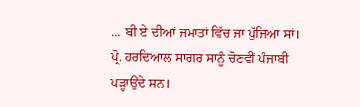... ਬੀ ਏ ਦੀਆਂ ਜਮਾਤਾਂ ਵਿੱਚ ਜਾ ਪੁੱਜਿਆ ਸਾਂ। ਪ੍ਰੋ. ਹਰਦਿਆਲ ਸਾਗਰ ਸਾਨੂੰ ਚੋਣਵੀਂ ਪੰਜਾਬੀ ਪੜ੍ਹਾਉਂਦੇ ਸਨ।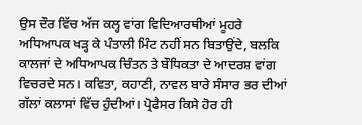ਉਸ ਦੌਰ ਵਿੱਚ ਅੱਜ ਕਲ੍ਹ ਵਾਂਗ ਵਿਦਿਆਰਥੀਆਂ ਮੂਹਰੇ ਅਧਿਆਪਕ ਖੜ੍ਹ ਕੇ ਪੰਤਾਲੀ ਮਿੰਟ ਨਹੀਂ ਸਨ ਬਿਤਾਉਂਦੇ, ਬਲਕਿ ਕਾਲਜਾਂ ਦੇ ਅਧਿਆਪਕ ਚਿੰਤਨ ਤੇ ਬੌਧਿਕਤਾ ਦੇ ਆਦਰਸ਼ ਵਾਂਗ ਵਿਚਰਦੇ ਸਨ। ਕਵਿਤਾ, ਕਹਾਣੀ, ਨਾਵਲ ਬਾਰੇ ਸੰਸਾਰ ਭਰ ਦੀਆਂ ਗੱਲਾਂ ਕਲਾਸਾਂ ਵਿੱਚ ਹੁੰਦੀਆਂ। ਪ੍ਰੋਫੈਸਰ ਕਿਸੇ ਹੋਰ ਹੀ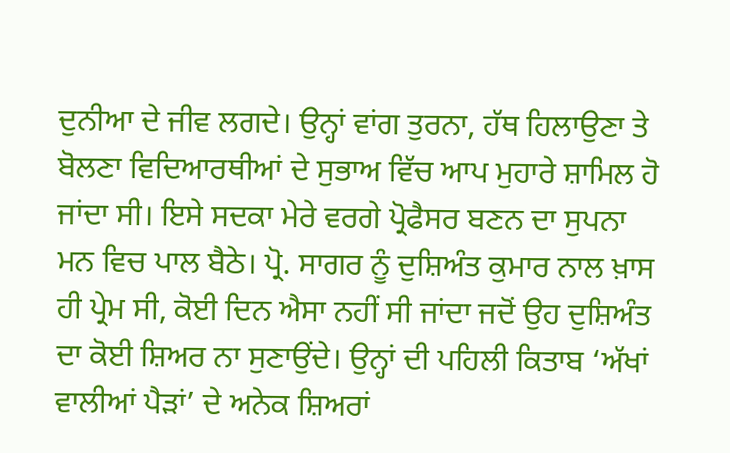ਦੁਨੀਆ ਦੇ ਜੀਵ ਲਗਦੇ। ਉਨ੍ਹਾਂ ਵਾਂਗ ਤੁਰਨਾ, ਹੱਥ ਹਿਲਾਉਣਾ ਤੇ ਬੋਲਣਾ ਵਿਦਿਆਰਥੀਆਂ ਦੇ ਸੁਭਾਅ ਵਿੱਚ ਆਪ ਮੁਹਾਰੇ ਸ਼ਾਮਿਲ ਹੋ ਜਾਂਦਾ ਸੀ। ਇਸੇ ਸਦਕਾ ਮੇਰੇ ਵਰਗੇ ਪ੍ਰੋਫੈਸਰ ਬਣਨ ਦਾ ਸੁਪਨਾ ਮਨ ਵਿਚ ਪਾਲ ਬੈਠੇ। ਪ੍ਰੋ. ਸਾਗਰ ਨੂੰ ਦੁਸ਼ਿਅੰਤ ਕੁਮਾਰ ਨਾਲ ਖ਼ਾਸ ਹੀ ਪ੍ਰੇਮ ਸੀ, ਕੋਈ ਦਿਨ ਐਸਾ ਨਹੀਂ ਸੀ ਜਾਂਦਾ ਜਦੋਂ ਉਹ ਦੁਸ਼ਿਅੰਤ ਦਾ ਕੋਈ ਸ਼ਿਅਰ ਨਾ ਸੁਣਾਉਂਦੇ। ਉਨ੍ਹਾਂ ਦੀ ਪਹਿਲੀ ਕਿਤਾਬ ‘ਅੱਖਾਂ ਵਾਲੀਆਂ ਪੈੜਾਂ’ ਦੇ ਅਨੇਕ ਸ਼ਿਅਰਾਂ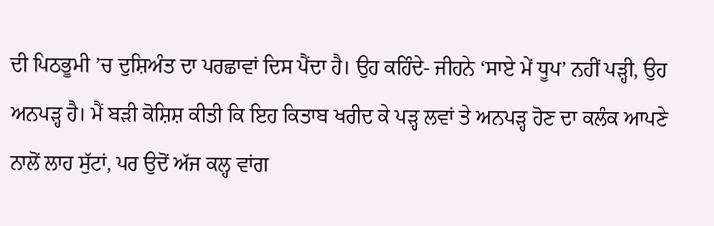ਦੀ ਪਿਠਭੂਮੀ ’ਚ ਦੁਸ਼ਿਅੰਤ ਦਾ ਪਰਛਾਵਾਂ ਦਿਸ ਪੈਂਦਾ ਹੈ। ਉਹ ਕਹਿੰਦੇ- ਜੀਹਨੇ ‘ਸਾਏ ਮੇਂ ਧੂਪ’ ਨਹੀਂ ਪੜ੍ਹੀ, ਉਹ ਅਨਪੜ੍ਹ ਹੈ। ਮੈਂ ਬੜੀ ਕੋਸ਼ਿਸ਼ ਕੀਤੀ ਕਿ ਇਹ ਕਿਤਾਬ ਖਰੀਦ ਕੇ ਪੜ੍ਹ ਲਵਾਂ ਤੇ ਅਨਪੜ੍ਹ ਹੋਣ ਦਾ ਕਲੰਕ ਆਪਣੇ ਨਾਲੋਂ ਲਾਹ ਸੁੱਟਾਂ, ਪਰ ਉਦੋਂ ਅੱਜ ਕਲ੍ਹ ਵਾਂਗ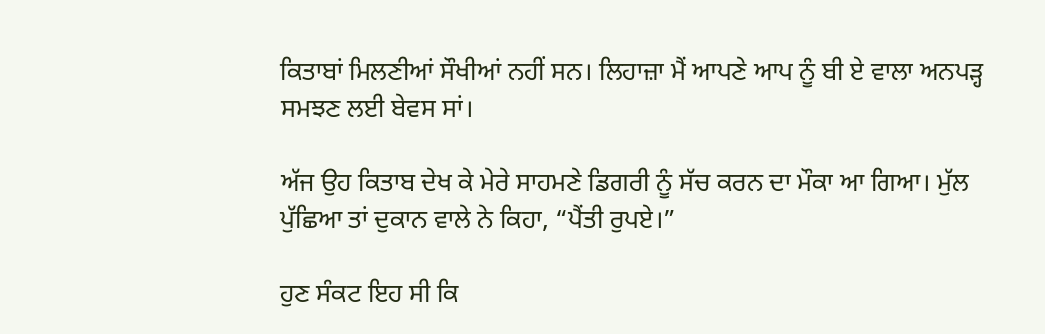ਕਿਤਾਬਾਂ ਮਿਲਣੀਆਂ ਸੌਖੀਆਂ ਨਹੀਂ ਸਨ। ਲਿਹਾਜ਼ਾ ਮੈਂ ਆਪਣੇ ਆਪ ਨੂੰ ਬੀ ਏ ਵਾਲਾ ਅਨਪੜ੍ਹ ਸਮਝਣ ਲਈ ਬੇਵਸ ਸਾਂ।

ਅੱਜ ਉਹ ਕਿਤਾਬ ਦੇਖ ਕੇ ਮੇਰੇ ਸਾਹਮਣੇ ਡਿਗਰੀ ਨੂੰ ਸੱਚ ਕਰਨ ਦਾ ਮੌਕਾ ਆ ਗਿਆ। ਮੁੱਲ ਪੁੱਛਿਆ ਤਾਂ ਦੁਕਾਨ ਵਾਲੇ ਨੇ ਕਿਹਾ, “ਪੈਂਤੀ ਰੁਪਏ।”

ਹੁਣ ਸੰਕਟ ਇਹ ਸੀ ਕਿ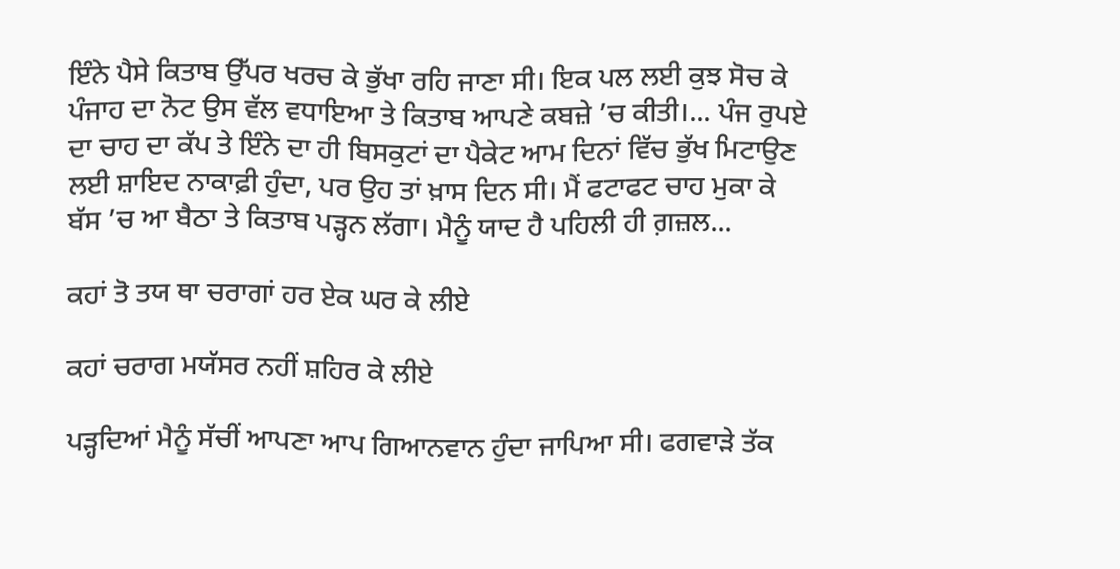ਇੰਨੇ ਪੈਸੇ ਕਿਤਾਬ ਉੱਪਰ ਖਰਚ ਕੇ ਭੁੱਖਾ ਰਹਿ ਜਾਣਾ ਸੀ। ਇਕ ਪਲ ਲਈ ਕੁਝ ਸੋਚ ਕੇ ਪੰਜਾਹ ਦਾ ਨੋਟ ਉਸ ਵੱਲ ਵਧਾਇਆ ਤੇ ਕਿਤਾਬ ਆਪਣੇ ਕਬਜ਼ੇ ’ਚ ਕੀਤੀ।... ਪੰਜ ਰੁਪਏ ਦਾ ਚਾਹ ਦਾ ਕੱਪ ਤੇ ਇੰਨੇ ਦਾ ਹੀ ਬਿਸਕੁਟਾਂ ਦਾ ਪੈਕੇਟ ਆਮ ਦਿਨਾਂ ਵਿੱਚ ਭੁੱਖ ਮਿਟਾਉਣ ਲਈ ਸ਼ਾਇਦ ਨਾਕਾਫ਼ੀ ਹੁੰਦਾ, ਪਰ ਉਹ ਤਾਂ ਖ਼ਾਸ ਦਿਨ ਸੀ। ਮੈਂ ਫਟਾਫਟ ਚਾਹ ਮੁਕਾ ਕੇ ਬੱਸ ’ਚ ਆ ਬੈਠਾ ਤੇ ਕਿਤਾਬ ਪੜ੍ਹਨ ਲੱਗਾ। ਮੈਨੂੰ ਯਾਦ ਹੈ ਪਹਿਲੀ ਹੀ ਗ਼ਜ਼ਲ...

ਕਹਾਂ ਤੋ ਤਯ ਥਾ ਚਰਾਗਾਂ ਹਰ ਏਕ ਘਰ ਕੇ ਲੀਏ

ਕਹਾਂ ਚਰਾਗ ਮਯੱਸਰ ਨਹੀਂ ਸ਼ਹਿਰ ਕੇ ਲੀਏ

ਪੜ੍ਹਦਿਆਂ ਮੈਨੂੰ ਸੱਚੀਂ ਆਪਣਾ ਆਪ ਗਿਆਨਵਾਨ ਹੁੰਦਾ ਜਾਪਿਆ ਸੀ। ਫਗਵਾੜੇ ਤੱਕ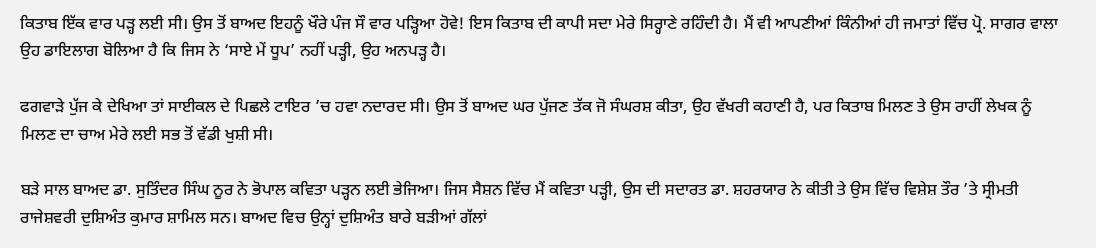ਕਿਤਾਬ ਇੱਕ ਵਾਰ ਪੜ੍ਹ ਲਈ ਸੀ। ਉਸ ਤੋਂ ਬਾਅਦ ਇਹਨੂੰ ਖੌਰੇ ਪੰਜ ਸੌ ਵਾਰ ਪੜ੍ਹਿਆ ਹੋਵੇ! ਇਸ ਕਿਤਾਬ ਦੀ ਕਾਪੀ ਸਦਾ ਮੇਰੇ ਸਿਰ੍ਹਾਣੇ ਰਹਿੰਦੀ ਹੈ। ਮੈਂ ਵੀ ਆਪਣੀਆਂ ਕਿੰਨੀਆਂ ਹੀ ਜਮਾਤਾਂ ਵਿੱਚ ਪ੍ਰੋ. ਸਾਗਰ ਵਾਲਾ ਉਹ ਡਾਇਲਾਗ ਬੋਲਿਆ ਹੈ ਕਿ ਜਿਸ ਨੇ ‘ਸਾਏ ਮੇਂ ਧੂਪ’ ਨਹੀਂ ਪੜ੍ਹੀ, ਉਹ ਅਨਪੜ੍ਹ ਹੈ।

ਫਗਵਾੜੇ ਪੁੱਜ ਕੇ ਦੇਖਿਆ ਤਾਂ ਸਾਈਕਲ ਦੇ ਪਿਛਲੇ ਟਾਇਰ ’ਚ ਹਵਾ ਨਦਾਰਦ ਸੀ। ਉਸ ਤੋਂ ਬਾਅਦ ਘਰ ਪੁੱਜਣ ਤੱਕ ਜੋ ਸੰਘਰਸ਼ ਕੀਤਾ, ਉਹ ਵੱਖਰੀ ਕਹਾਣੀ ਹੈ, ਪਰ ਕਿਤਾਬ ਮਿਲਣ ਤੇ ਉਸ ਰਾਹੀਂ ਲੇਖਕ ਨੂੰ ਮਿਲਣ ਦਾ ਚਾਅ ਮੇਰੇ ਲਈ ਸਭ ਤੋਂ ਵੱਡੀ ਖੁਸ਼ੀ ਸੀ।

ਬੜੇ ਸਾਲ ਬਾਅਦ ਡਾ. ਸੁਤਿੰਦਰ ਸਿੰਘ ਨੂਰ ਨੇ ਭੋਪਾਲ ਕਵਿਤਾ ਪੜ੍ਹਨ ਲਈ ਭੇਜਿਆ। ਜਿਸ ਸੈਸ਼ਨ ਵਿੱਚ ਮੈਂ ਕਵਿਤਾ ਪੜ੍ਹੀ, ਉਸ ਦੀ ਸਦਾਰਤ ਡਾ. ਸ਼ਹਰਯਾਰ ਨੇ ਕੀਤੀ ਤੇ ਉਸ ਵਿੱਚ ਵਿਸ਼ੇਸ਼ ਤੌਰ ’ਤੇ ਸ੍ਰੀਮਤੀ ਰਾਜੇਸ਼ਵਰੀ ਦੁਸ਼ਿਅੰਤ ਕੁਮਾਰ ਸ਼ਾਮਿਲ ਸਨ। ਬਾਅਦ ਵਿਚ ਉਨ੍ਹਾਂ ਦੁਸ਼ਿਅੰਤ ਬਾਰੇ ਬੜੀਆਂ ਗੱਲਾਂ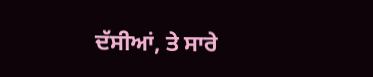ਦੱਸੀਆਂ, ਤੇ ਸਾਰੇ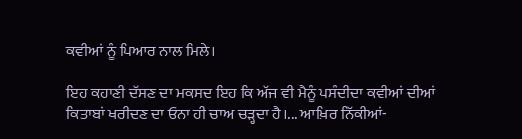ਕਵੀਆਂ ਨੂੰ ਪਿਆਰ ਨਾਲ ਮਿਲੇ।

ਇਹ ਕਹਾਣੀ ਦੱਸਣ ਦਾ ਮਕਸਦ ਇਹ ਕਿ ਅੱਜ ਵੀ ਮੈਨੂੰ ਪਸੰਦੀਦਾ ਕਵੀਆਂ ਦੀਆਂ ਕਿਤਾਬਾਂ ਖਰੀਦਣ ਦਾ ਓਨਾ ਹੀ ਚਾਅ ਚੜ੍ਹਦਾ ਹੈ।... ਆਖ਼ਿਰ ਨਿੱਕੀਆਂ-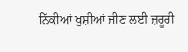ਨਿੱਕੀਆਂ ਖੁਸ਼ੀਆਂ ਜੀਣ ਲਈ ਜ਼ਰੂਰੀ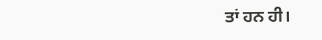ਤਾਂ ਹਨ ਹੀ।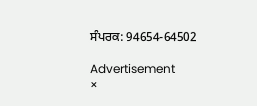ਸੰਪਰਕ: 94654-64502

Advertisement
×